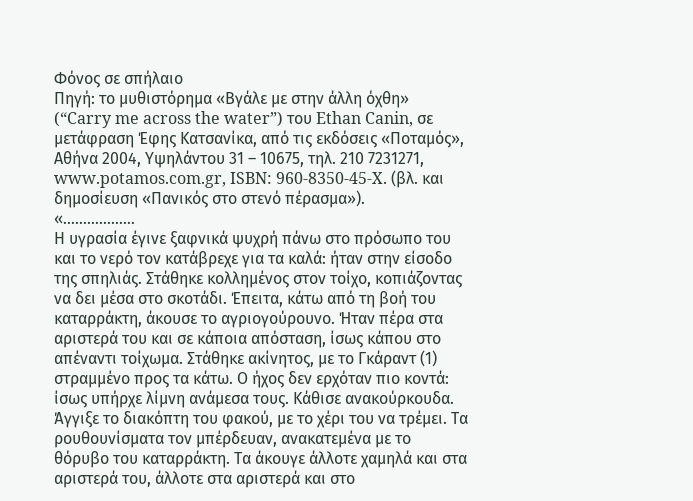Φόνος σε σπήλαιο
Πηγή: το μυθιστόρημα «Βγάλε με στην άλλη όχθη» (“Carry me across the water”) του Ethan Canin, σε μετάφραση Έφης Κατσανίκα, από τις εκδόσεις «Ποταμός», Αθήνα 2004, Υψηλάντου 31 – 10675, τηλ. 210 7231271, www.potamos.com.gr, ISBN: 960-8350-45-X. (βλ. και δημοσίευση «Πανικός στο στενό πέρασμα»).
«………………
Η υγρασία έγινε ξαφνικά ψυχρή πάνω στο πρόσωπο του και το νερό τον κατάβρεχε για τα καλά: ήταν στην είσοδο της σπηλιάς. Στάθηκε κολλημένος στον τοίχο, κοπιάζοντας να δει μέσα στο σκοτάδι. Έπειτα, κάτω από τη βοή του καταρράκτη, άκουσε το αγριογούρουνο. Ήταν πέρα στα αριστερά του και σε κάποια απόσταση, ίσως κάπου στο απέναντι τοίχωμα. Στάθηκε ακίνητος, με το Γκάραντ (1) στραμμένο προς τα κάτω. Ο ήχος δεν ερχόταν πιο κοντά: ίσως υπήρχε λίμνη ανάμεσα τους. Κάθισε ανακούρκουδα. Άγγιξε το διακόπτη του φακού, με το χέρι του να τρέμει. Τα ρουθουνίσματα τον μπέρδευαν, ανακατεμένα με το θόρυβο του καταρράκτη. Τα άκουγε άλλοτε χαμηλά και στα αριστερά του, άλλοτε στα αριστερά και στο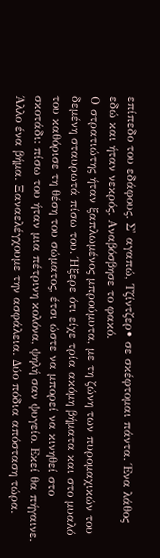επίπεδο του εδάφους. Σ' αγαπώ, Τζίντζερ• σε σκέφτομαι πάντα. Ένα λάθος εδώ και ήταν νεκρός. Αναβόσβησε το φακό.
Ο στρατιώτης ήταν ξαπλωμένος μπρούμυτα, με τη ζώνη των πυρομαχικών του δεμένη σταυρωτά πίσω του. Ήξερε ότι είχε τρία ακόμη βήματα και στο μυαλό του καθόρισε τη θέση του σώματος, έτσι ώστε να μπορεί να κινηθεί στο σκοτάδι: πίσω του ήταν μια πέτρινη κολόνα, ψηλή σαν ψυγείο. Εκεί θα πήγαινε. Άλλο ένα βήμα. Ξαναελέγχουμε την ασφάλεια. Δύο πόδια απόσταση τώρα.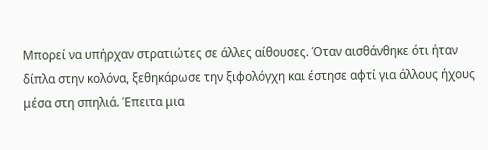Μπορεί να υπήρχαν στρατιώτες σε άλλες αίθουσες. Όταν αισθάνθηκε ότι ήταν δίπλα στην κολόνα, ξεθηκάρωσε την ξιφολόγχη και έστησε αφτί για άλλους ήχους μέσα στη σπηλιά. Έπειτα μια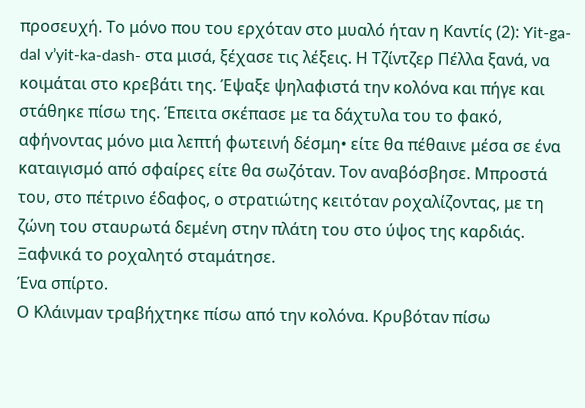προσευχή. Το μόνο που του ερχόταν στο μυαλό ήταν η Καντίς (2): Yit-ga-dal v’yit-ka-dash- στα μισά, ξέχασε τις λέξεις. Η Τζίντζερ Πέλλα ξανά, να κοιμάται στο κρεβάτι της. Έψαξε ψηλαφιστά την κολόνα και πήγε και στάθηκε πίσω της. Έπειτα σκέπασε με τα δάχτυλα του το φακό, αφήνοντας μόνο μια λεπτή φωτεινή δέσμη• είτε θα πέθαινε μέσα σε ένα καταιγισμό από σφαίρες είτε θα σωζόταν. Τον αναβόσβησε. Μπροστά του, στο πέτρινο έδαφος, ο στρατιώτης κειτόταν ροχαλίζοντας, με τη ζώνη του σταυρωτά δεμένη στην πλάτη του στο ύψος της καρδιάς. Ξαφνικά το ροχαλητό σταμάτησε.
Ένα σπίρτο.
Ο Κλάινμαν τραβήχτηκε πίσω από την κολόνα. Κρυβόταν πίσω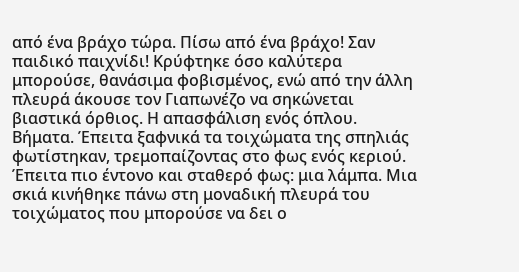από ένα βράχο τώρα. Πίσω από ένα βράχο! Σαν παιδικό παιχνίδι! Κρύφτηκε όσο καλύτερα μπορούσε, θανάσιμα φοβισμένος, ενώ από την άλλη πλευρά άκουσε τον Γιαπωνέζο να σηκώνεται βιαστικά όρθιος. Η απασφάλιση ενός όπλου. Βήματα. Έπειτα ξαφνικά τα τοιχώματα της σπηλιάς φωτίστηκαν, τρεμοπαίζοντας στο φως ενός κεριού. Έπειτα πιο έντονο και σταθερό φως: μια λάμπα. Μια σκιά κινήθηκε πάνω στη μοναδική πλευρά του τοιχώματος που μπορούσε να δει ο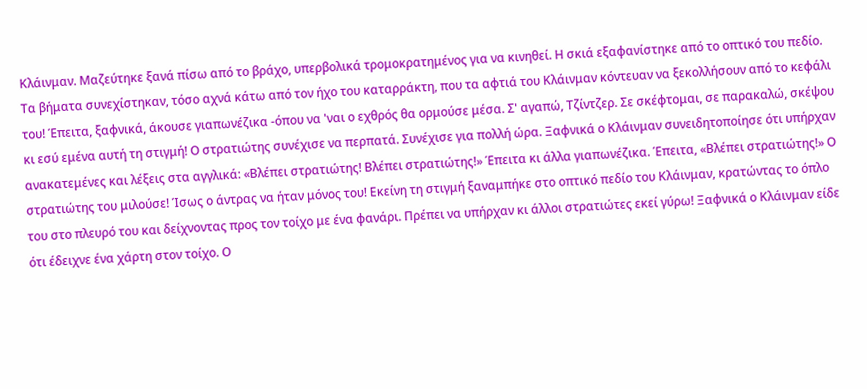Κλάινμαν. Μαζεύτηκε ξανά πίσω από το βράχο, υπερβολικά τρομοκρατημένος για να κινηθεί. Η σκιά εξαφανίστηκε από το οπτικό του πεδίο. Τα βήματα συνεχίστηκαν, τόσο αχνά κάτω από τον ήχο του καταρράκτη, που τα αφτιά του Κλάινμαν κόντευαν να ξεκολλήσουν από το κεφάλι του! Έπειτα, ξαφνικά, άκουσε γιαπωνέζικα -όπου να 'ναι ο εχθρός θα ορμούσε μέσα. Σ' αγαπώ, Τζίντζερ. Σε σκέφτομαι, σε παρακαλώ, σκέψου κι εσύ εμένα αυτή τη στιγμή! Ο στρατιώτης συνέχισε να περπατά. Συνέχισε για πολλή ώρα. Ξαφνικά ο Κλάινμαν συνειδητοποίησε ότι υπήρχαν ανακατεμένες και λέξεις στα αγγλικά: «Βλέπει στρατιώτης! Βλέπει στρατιώτης!» Έπειτα κι άλλα γιαπωνέζικα. Έπειτα, «Βλέπει στρατιώτης!» Ο στρατιώτης του μιλούσε! Ίσως ο άντρας να ήταν μόνος του! Εκείνη τη στιγμή ξαναμπήκε στο οπτικό πεδίο του Κλάινμαν, κρατώντας το όπλο του στο πλευρό του και δείχνοντας προς τον τοίχο με ένα φανάρι. Πρέπει να υπήρχαν κι άλλοι στρατιώτες εκεί γύρω! Ξαφνικά ο Κλάινμαν είδε ότι έδειχνε ένα χάρτη στον τοίχο. Ο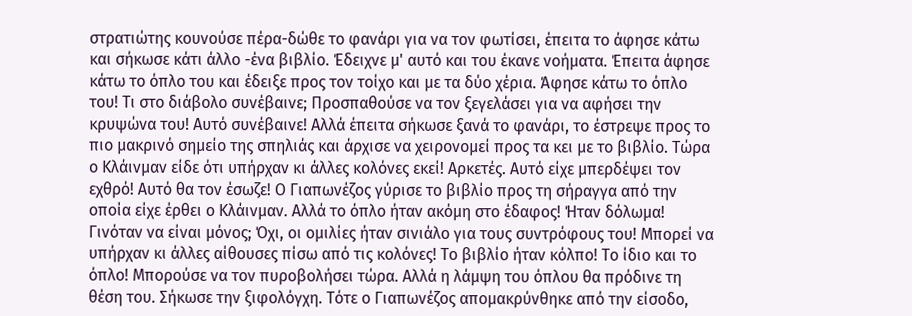στρατιώτης κουνούσε πέρα-δώθε το φανάρι για να τον φωτίσει, έπειτα το άφησε κάτω και σήκωσε κάτι άλλο -ένα βιβλίο. Έδειχνε μ' αυτό και του έκανε νοήματα. Έπειτα άφησε κάτω το όπλο του και έδειξε προς τον τοίχο και με τα δύο χέρια. Άφησε κάτω το όπλο του! Τι στο διάβολο συνέβαινε; Προσπαθούσε να τον ξεγελάσει για να αφήσει την κρυψώνα του! Αυτό συνέβαινε! Αλλά έπειτα σήκωσε ξανά το φανάρι, το έστρεψε προς το πιο μακρινό σημείο της σπηλιάς και άρχισε να χειρονομεί προς τα κει με το βιβλίο. Τώρα ο Κλάινμαν είδε ότι υπήρχαν κι άλλες κολόνες εκεί! Αρκετές. Αυτό είχε μπερδέψει τον εχθρό! Αυτό θα τον έσωζε! Ο Γιαπωνέζος γύρισε το βιβλίο προς τη σήραγγα από την οποία είχε έρθει ο Κλάινμαν. Αλλά το όπλο ήταν ακόμη στο έδαφος! Ήταν δόλωμα! Γινόταν να είναι μόνος; Όχι, οι ομιλίες ήταν σινιάλο για τους συντρόφους του! Μπορεί να υπήρχαν κι άλλες αίθουσες πίσω από τις κολόνες! Το βιβλίο ήταν κόλπο! Το ίδιο και το όπλο! Μπορούσε να τον πυροβολήσει τώρα. Αλλά η λάμψη του όπλου θα πρόδινε τη θέση του. Σήκωσε την ξιφολόγχη. Τότε ο Γιαπωνέζος απομακρύνθηκε από την είσοδο,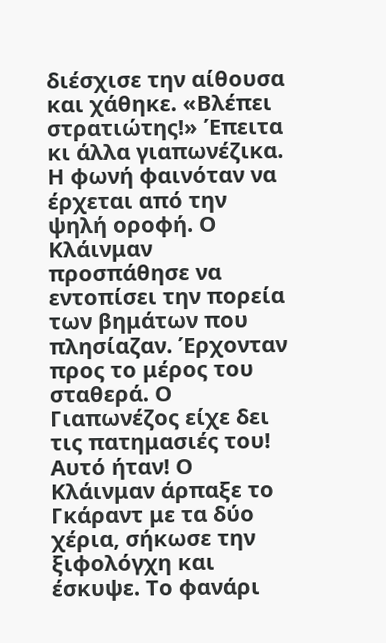διέσχισε την αίθουσα και χάθηκε. «Βλέπει στρατιώτης!» Έπειτα κι άλλα γιαπωνέζικα. Η φωνή φαινόταν να έρχεται από την ψηλή οροφή. Ο Κλάινμαν προσπάθησε να εντοπίσει την πορεία των βημάτων που πλησίαζαν. Έρχονταν προς το μέρος του σταθερά. Ο Γιαπωνέζος είχε δει τις πατημασιές του! Αυτό ήταν! Ο Κλάινμαν άρπαξε το Γκάραντ με τα δύο χέρια, σήκωσε την ξιφολόγχη και έσκυψε. Το φανάρι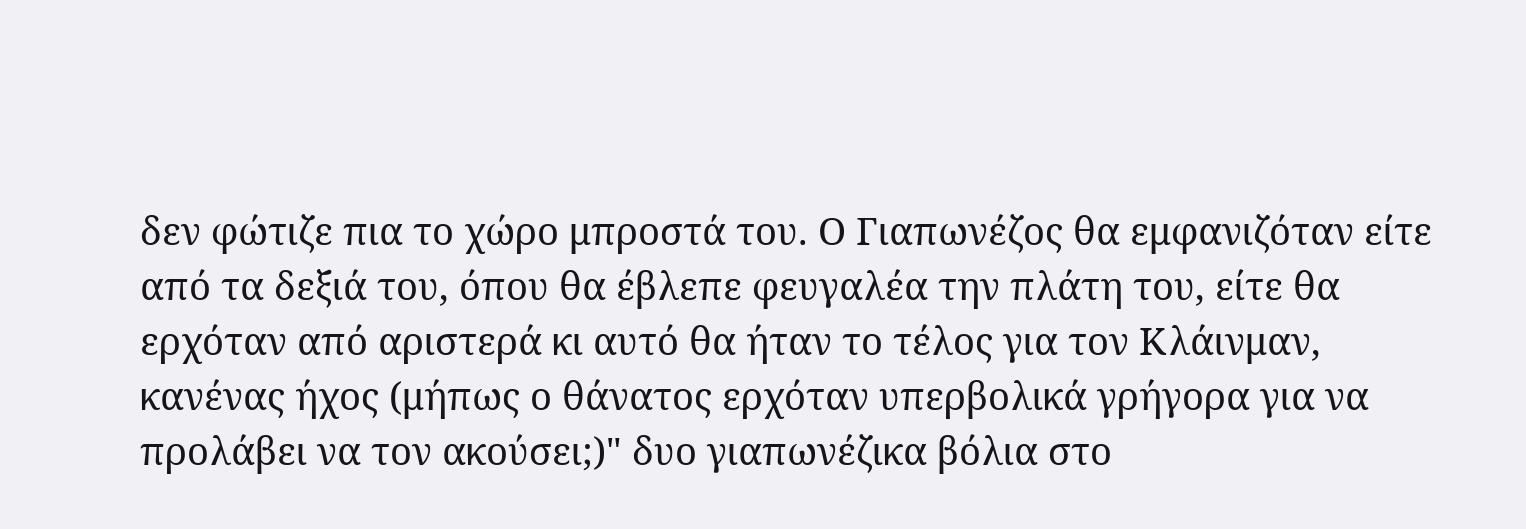δεν φώτιζε πια το χώρο μπροστά του. Ο Γιαπωνέζος θα εμφανιζόταν είτε από τα δεξιά του, όπου θα έβλεπε φευγαλέα την πλάτη του, είτε θα ερχόταν από αριστερά κι αυτό θα ήταν το τέλος για τον Κλάινμαν, κανένας ήχος (μήπως ο θάνατος ερχόταν υπερβολικά γρήγορα για να προλάβει να τον ακούσει;)" δυο γιαπωνέζικα βόλια στο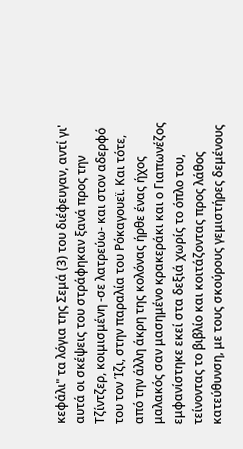κεφάλι" τα λόγια της Σεμά (3) του διέφευγαν, αντί γι' αυτά οι σκέψεις του στράφηκαν ξανά προς την Τζίντζερ, κοιμισμένη -σε λατρεύω- και στον αδερφό του τον Ίζι, στην παραλία του Ρόκαγουεϊ. Και τότε, από την άλλη άκρη της κολόνας ήρθε ένας ήχος μαλακός σαν μασημένο κρακεράκι και ο Γιαπωνέζος εμφανίστηκε εκεί στα δεξιά χωρίς το όπλο του, τείνοντας το βιβλίο και κοιτάζοντας προς λάθος κατεύθυνση, με τους σκούρους γεμιστήρες δεμένους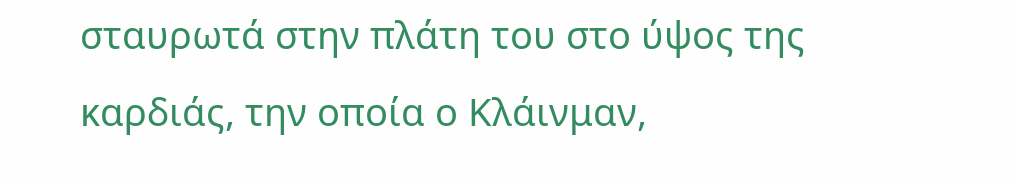σταυρωτά στην πλάτη του στο ύψος της καρδιάς, την οποία ο Κλάινμαν,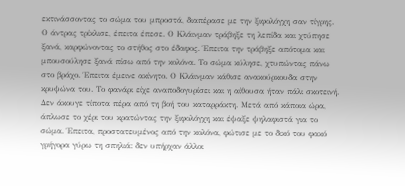εκτινάσσοντας το σώμα του μπροστά, διαπέρασε με την ξιφολόγχη σαν τίγρης.
Ο άντρας τρίκλισε, έπειτα έπεσε. Ο Κλάινμαν τράβηξε τη λεπίδα και χτύπησε ξανά, καρφώνοντας το στήθος στο έδαφος. Έπειτα την τράβηξε απότομα και μπουσούλησε ξανά πίσω από την κολόνα. Το σώμα κύλησε, χτυπώντας πάνω στο βράχο. Έπειτα έμεινε ακίνητο. Ο Κλάινμαν κάθισε ανακούρκουδα στην κρυψώνα του. Το φανάρι είχε αναποδογυρίσει και η αίθουσα ήταν πάλι σκοτεινή. Δεν άκουγε τίποτα πέρα από τη βοή του καταρράκτη. Μετά από κάποια ώρα, άπλωσε το χέρι του κρατώντας την ξιφολόγχη και έψαξε ψηλαφιστά για το σώμα. Έπειτα, προστατευμένος από την κολόνα, φώτισε με το δικό του φακό γρήγορα γύρω τη σπηλιά: δεν υπήρχαν άλλοι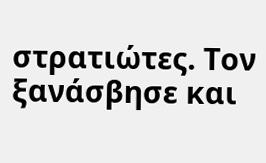στρατιώτες. Τον ξανάσβησε και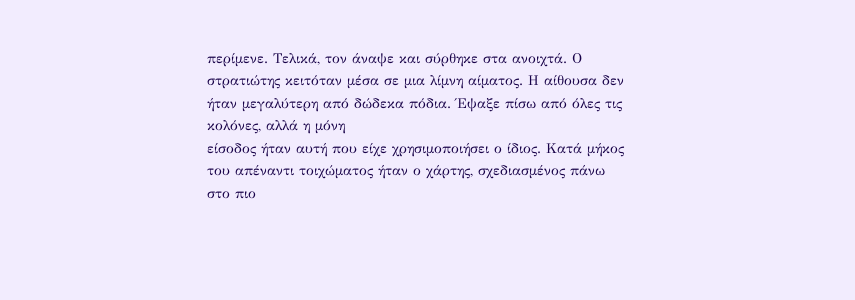περίμενε. Τελικά, τον άναψε και σύρθηκε στα ανοιχτά. Ο στρατιώτης κειτόταν μέσα σε μια λίμνη αίματος. Η αίθουσα δεν ήταν μεγαλύτερη από δώδεκα πόδια. Έψαξε πίσω από όλες τις κολόνες, αλλά η μόνη
είσοδος ήταν αυτή που είχε χρησιμοποιήσει ο ίδιος. Κατά μήκος του απέναντι τοιχώματος ήταν ο χάρτης, σχεδιασμένος πάνω στο πιο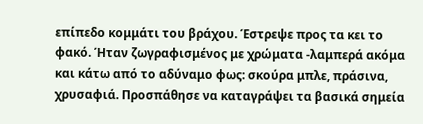επίπεδο κομμάτι του βράχου. Έστρεψε προς τα κει το φακό. Ήταν ζωγραφισμένος με χρώματα -λαμπερά ακόμα και κάτω από το αδύναμο φως: σκούρα μπλε, πράσινα, χρυσαφιά. Προσπάθησε να καταγράψει τα βασικά σημεία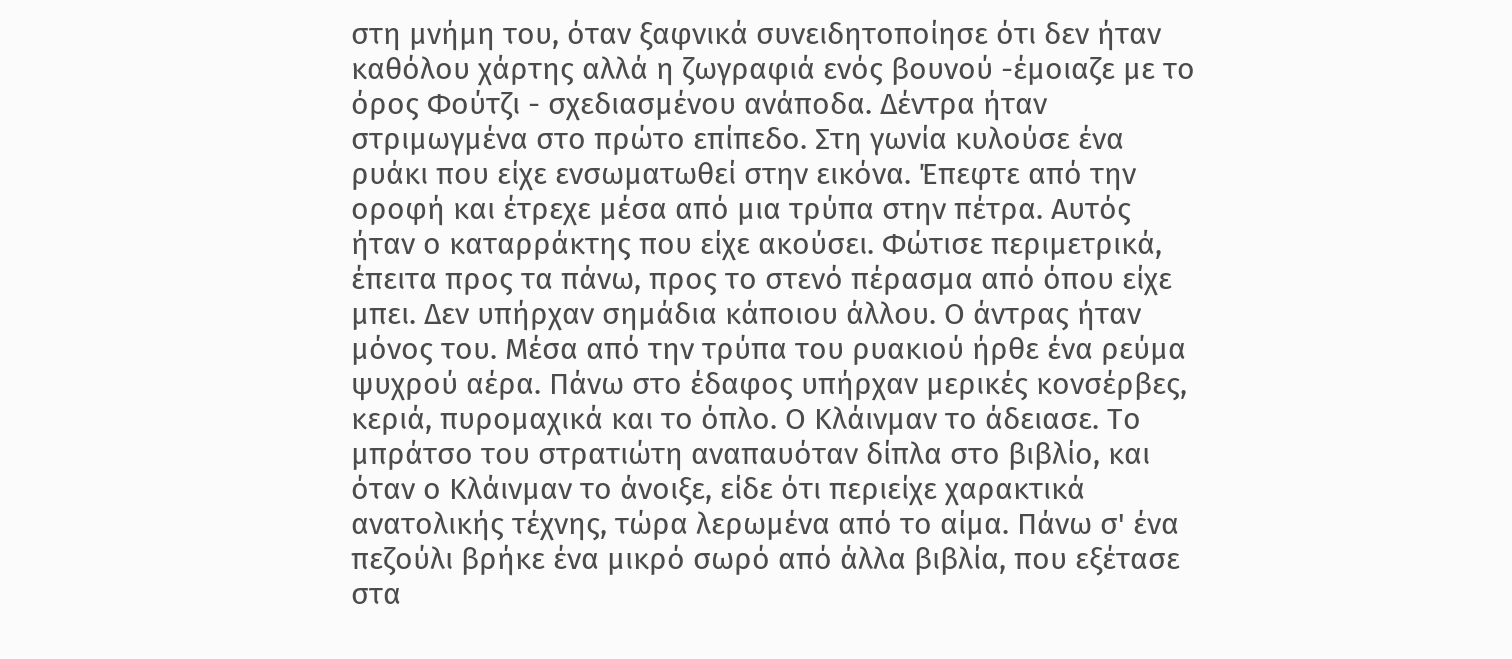στη μνήμη του, όταν ξαφνικά συνειδητοποίησε ότι δεν ήταν καθόλου χάρτης αλλά η ζωγραφιά ενός βουνού -έμοιαζε με το όρος Φούτζι - σχεδιασμένου ανάποδα. Δέντρα ήταν στριμωγμένα στο πρώτο επίπεδο. Στη γωνία κυλούσε ένα ρυάκι που είχε ενσωματωθεί στην εικόνα. Έπεφτε από την οροφή και έτρεχε μέσα από μια τρύπα στην πέτρα. Αυτός ήταν ο καταρράκτης που είχε ακούσει. Φώτισε περιμετρικά, έπειτα προς τα πάνω, προς το στενό πέρασμα από όπου είχε μπει. Δεν υπήρχαν σημάδια κάποιου άλλου. Ο άντρας ήταν μόνος του. Μέσα από την τρύπα του ρυακιού ήρθε ένα ρεύμα ψυχρού αέρα. Πάνω στο έδαφος υπήρχαν μερικές κονσέρβες, κεριά, πυρομαχικά και το όπλο. Ο Κλάινμαν το άδειασε. Το μπράτσο του στρατιώτη αναπαυόταν δίπλα στο βιβλίο, και όταν ο Κλάινμαν το άνοιξε, είδε ότι περιείχε χαρακτικά ανατολικής τέχνης, τώρα λερωμένα από το αίμα. Πάνω σ' ένα πεζούλι βρήκε ένα μικρό σωρό από άλλα βιβλία, που εξέτασε στα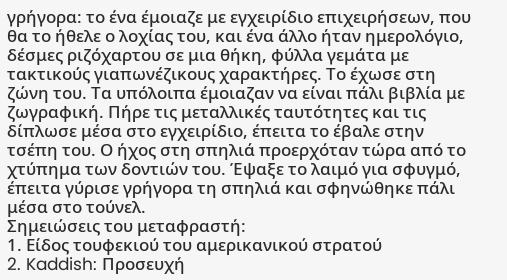γρήγορα: το ένα έμοιαζε με εγχειρίδιο επιχειρήσεων, που θα το ήθελε ο λοχίας του, και ένα άλλο ήταν ημερολόγιο, δέσμες ριζόχαρτου σε μια θήκη, φύλλα γεμάτα με τακτικούς γιαπωνέζικους χαρακτήρες. Το έχωσε στη ζώνη του. Τα υπόλοιπα έμοιαζαν να είναι πάλι βιβλία με ζωγραφική. Πήρε τις μεταλλικές ταυτότητες και τις δίπλωσε μέσα στο εγχειρίδιο, έπειτα το έβαλε στην τσέπη του. Ο ήχος στη σπηλιά προερχόταν τώρα από το χτύπημα των δοντιών του. Έψαξε το λαιμό για σφυγμό, έπειτα γύρισε γρήγορα τη σπηλιά και σφηνώθηκε πάλι μέσα στο τούνελ.
Σημειώσεις του μεταφραστή:
1. Είδος τουφεκιού του αμερικανικού στρατού
2. Kaddish: Προσευχή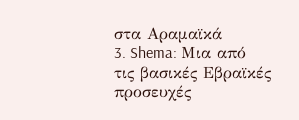στα Αραμαϊκά
3. Shema: Μια από τις βασικές Εβραϊκές προσευχές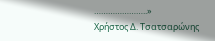…………………..»
Χρήστος Δ. Τσατσαρώνης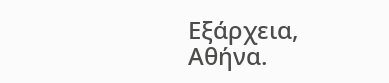Εξάρχεια, Αθήνα.